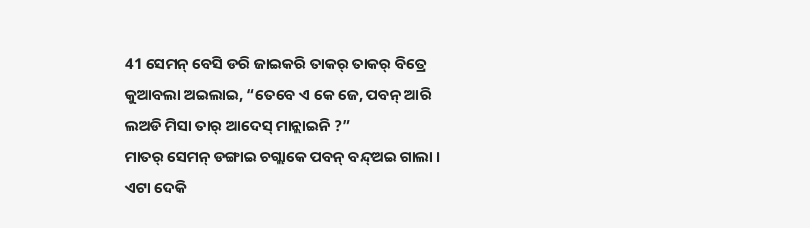41 ସେମନ୍ ବେସି ଡରି ଜାଇକରି ତାକର୍ ତାକର୍ ବିତ୍ରେ କୁଆବଲା ଅଇଲାଇ, “ତେବେ ଏ କେ ଜେ, ପବନ୍ ଆରି ଲଅଡି ମିସା ତାର୍ ଆଦେସ୍ ମାନ୍ଲାଇନି ?”
ମାତର୍ ସେମନ୍ ଡଙ୍ଗାଇ ଚଗ୍ଲାକେ ପବନ୍ ବନ୍ଦ୍ଅଇ ଗାଲା ।
ଏଟା ଦେକି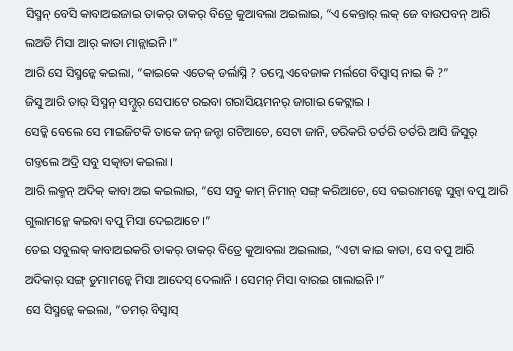ସିସ୍ମନ୍ ବେସି କାବାଅଇଜାଇ ତାକର୍ ତାକର୍ ବିତ୍ରେ କୁଆବଲା ଅଇଲାଇ, “ଏ କେନ୍ତାର୍ ଲକ୍ ଜେ ବାଉପବନ୍ ଆରି ଲଅଡି ମିସା ଆର୍ କାତା ମାନ୍ଲାଇନି ।”
ଆରି ସେ ସିସ୍ମନ୍କେ କଇଲା, “କାଇକେ ଏତେକ୍ ଡର୍ଲାସ୍ନି ? ତମ୍କେ ଏବେଜାକ ମର୍ଲଗେ ବିସ୍ବାସ୍ ନାଇ କି ?”
ଜିସୁ ଆରି ତାର୍ ସିସ୍ମନ୍ ସମ୍ଦୁର୍ ସେପାଟେ ରଇବା ଗରାସିୟମନର୍ ଜାଗାଇ କେଟ୍ଲାଇ ।
ସେଡ୍କି ବେଲେ ସେ ମାଇଜିଟକି ତାକେ ଜନ୍ ଜନ୍ଟା ଗଟିଆଚେ, ସେଟା ଜାନି, ଡରିକରି ତର୍ତରି ତର୍ତରି ଆସି ଜିସୁର୍ ଗଡ୍ତଲେ ଅଦ୍ରି ସବୁ ସତ୍କାତା କଇଲା ।
ଆରି ଲକ୍ମନ୍ ଅଦିକ୍ କାବା ଅଇ କଇଲାଇ, “ସେ ସବୁ କାମ୍ ନିମାନ୍ ସଙ୍ଗ୍ କରିଆଚେ, ସେ ବଇରାମନ୍କେ ସୁନ୍ବା ବପୁ ଆରି ଗୁଲାମନ୍କେ କଇବା ବପୁ ମିସା ଦେଇଆଚେ ।”
ତେଇ ସବୁଲକ୍ କାବାଅଇକରି ତାକର୍ ତାକର୍ ବିତ୍ରେ କୁଆବଲା ଅଇଲାଇ, “ଏଟା କାଇ କାତା, ସେ ବପୁ ଆରି ଅଦିକାର୍ ସଙ୍ଗ୍ ଡୁମାମନ୍କେ ମିସା ଆଦେସ୍ ଦେଲାନି । ସେମନ୍ ମିସା ବାରଇ ଗାଲାଇନି ।”
ସେ ସିସ୍ମନ୍କେ କଇଲା, “ତମର୍ ବିସ୍ବାସ୍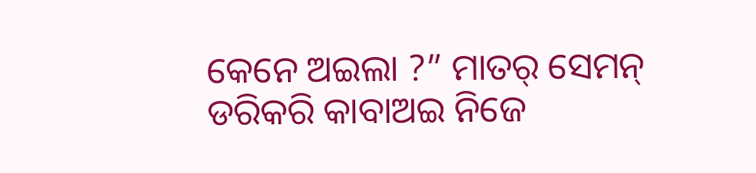କେନେ ଅଇଲା ?” ମାତର୍ ସେମନ୍ ଡରିକରି କାବାଅଇ ନିଜେ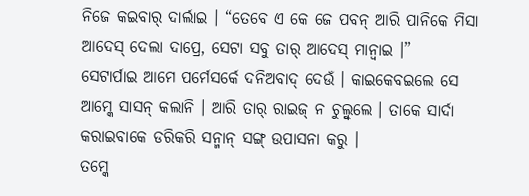ନିଜେ କଇବାର୍ ଦାର୍ଲାଇ । “ତେବେ ଏ କେ ଜେ ପବନ୍ ଆରି ପାନିକେ ମିସା ଆଦେସ୍ ଦେଲା ଦାପ୍ରେ, ସେଟା ସବୁ ତାର୍ ଆଦେସ୍ ମାନ୍ବାଇ ।”
ସେଟାର୍ପାଇ ଆମେ ପର୍ମେସର୍କେ ଦନିଅବାଦ୍ ଦେଉଁ । କାଇକେବଇଲେ ସେ ଆମ୍କେ ସାସନ୍ କଲାନି । ଆରି ତାର୍ ରାଇଜ୍ ନ ଚୁଲ୍ବୁଲେ । ତାକେ ସାର୍ଦା କରାଇବାକେ ଡରିକରି ସନ୍ମାନ୍ ସଙ୍ଗ୍ ଉପାସନା କରୁ ।
ତମ୍କେ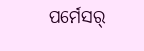ପର୍ମେସର୍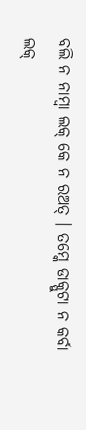ବଲି ନ ନାମ୍ବା ଲକ୍ କେ ନ ରଅତ୍ । ତମ୍କେ ଡାକ୍ପୁଟା ନ କର୍ବା ଲକ୍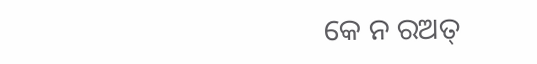କେ ନ ରଅତ୍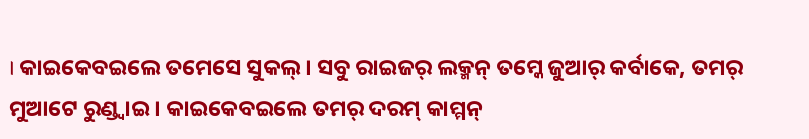। କାଇକେବଇଲେ ତମେସେ ସୁକଲ୍ । ସବୁ ରାଇଜର୍ ଲକ୍ମନ୍ ତମ୍କେ ଜୁଆର୍ କର୍ବାକେ, ତମର୍ ମୁଆଟେ ରୁଣ୍ଡ୍ବାଇ । କାଇକେବଇଲେ ତମର୍ ଦରମ୍ କାମ୍ମନ୍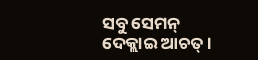ସବୁ ସେମନ୍ ଦେକ୍ଲାଇ ଆଚତ୍ ।